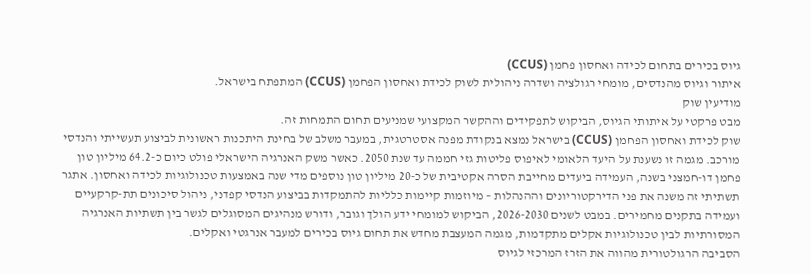גיוס בכירים בתחום לכידה ואחסון פחמן (CCUS)
איתור וגיוס מהנדסים, מומחי רגולציה ושדרה ניהולית לשוק לכידת ואחסון הפחמן (CCUS) המתפתח בישראל.
מודיעין שוק
מבט פרקטי על איתותי הגיוס, הביקוש לתפקידים וההקשר המקצועי שמניעים תחום התמחות זה.
שוק לכידת ואחסון הפחמן (CCUS) בישראל נמצא בנקודת מפנה אסטרטגית, במעבר משלב של בחינת היתכנות ראשונית לביצוע תעשייתי והנדסי מורכב. מגמה זו נשענת על היעד הלאומי לאיפוס פליטות גזי חממה עד שנת 2050. כאשר משק האנרגיה הישראלי פולט כיום כ-64.2 מיליון טון פחמן דו-חמצני בשנה, העמידה ביעדים מחייבת הסרה אקטיבית של כ-20 מיליון טון נוספים מדי שנה באמצעות טכנולוגיות לכידה ואחסון. אתגר תשתיתי זה משנה את פני הדירקטוריונים וההנהלות – מיוזמות קיימות כלליות להתמקדות בביצוע הנדסי קפדני, ניהול סיכונים תת-קרקעיים ועמידה בתקנים מחמירים. במבט לשנים 2026-2030, הביקוש למומחי ידע הולך וגובר, ודורש מנהיגים המסוגלים לגשר בין תשתיות האנרגיה המסורתיות לבין טכנולוגיות אקלים מתקדמות, מגמה המעצבת מחדש את תחום גיוס בכירים למעבר אנרגטי ואקלים.
הסביבה הרגולטורית מהווה את הזרז המרכזי לגיוס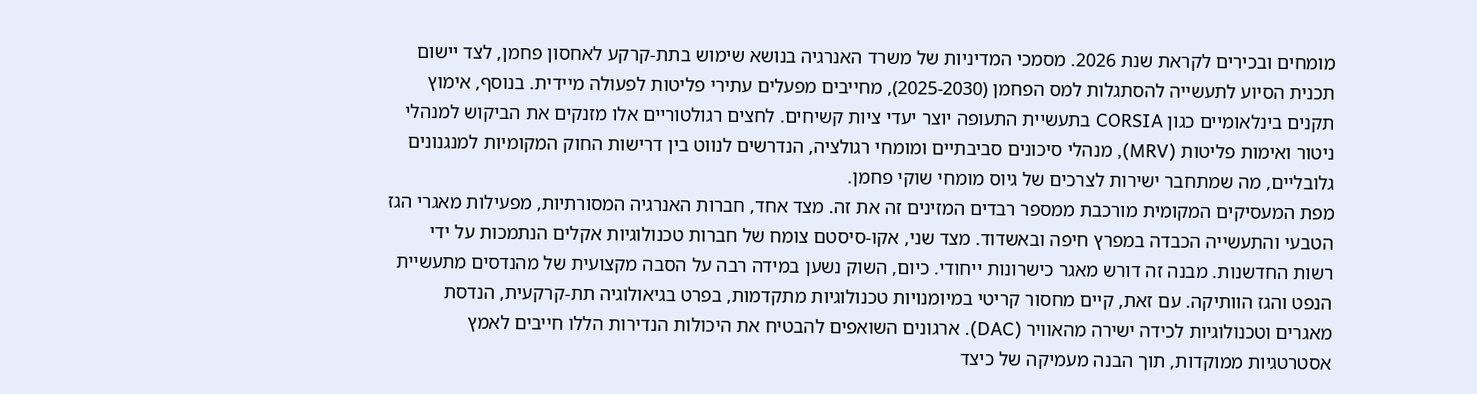מומחים ובכירים לקראת שנת 2026. מסמכי המדיניות של משרד האנרגיה בנושא שימוש בתת-קרקע לאחסון פחמן, לצד יישום תכנית הסיוע לתעשייה להסתגלות למס הפחמן (2025-2030), מחייבים מפעלים עתירי פליטות לפעולה מיידית. בנוסף, אימוץ תקנים בינלאומיים כגון CORSIA בתעשיית התעופה יוצר יעדי ציות קשיחים. לחצים רגולטוריים אלו מזנקים את הביקוש למנהלי ניטור ואימות פליטות (MRV), מנהלי סיכונים סביבתיים ומומחי רגולציה, הנדרשים לנווט בין דרישות החוק המקומיות למנגנונים גלובליים, מה שמתחבר ישירות לצרכים של גיוס מומחי שוקי פחמן.
מפת המעסיקים המקומית מורכבת ממספר רבדים המזינים זה את זה. מצד אחד, חברות האנרגיה המסורתיות, מפעילות מאגרי הגז הטבעי והתעשייה הכבדה במפרץ חיפה ובאשדוד. מצד שני, אקו-סיסטם צומח של חברות טכנולוגיות אקלים הנתמכות על ידי רשות החדשנות. מבנה זה דורש מאגר כישרונות ייחודי. כיום, השוק נשען במידה רבה על הסבה מקצועית של מהנדסים מתעשיית הנפט והגז הוותיקה. עם זאת, קיים מחסור קריטי במיומנויות טכנולוגיות מתקדמות, בפרט בגיאולוגיה תת-קרקעית, הנדסת מאגרים וטכנולוגיות לכידה ישירה מהאוויר (DAC). ארגונים השואפים להבטיח את היכולות הנדירות הללו חייבים לאמץ אסטרטגיות ממוקדות, תוך הבנה מעמיקה של כיצד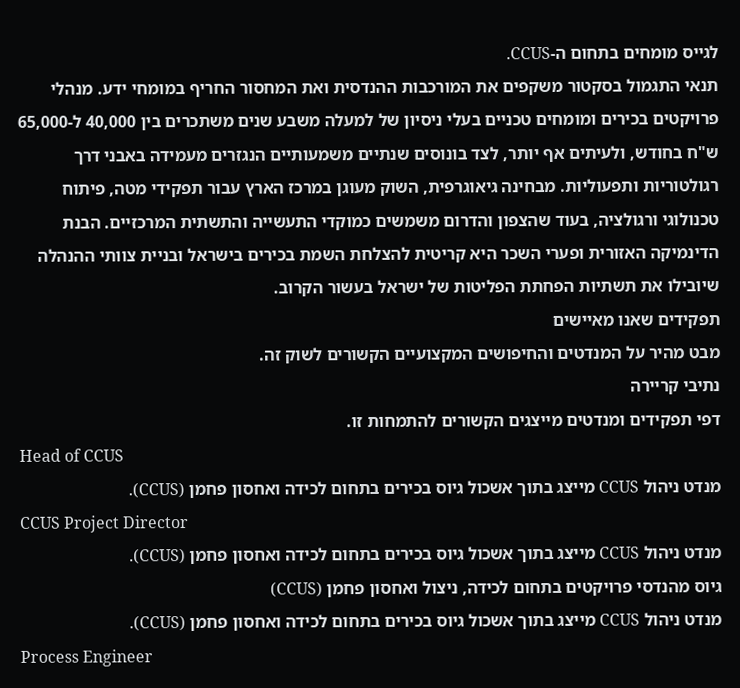לגייס מומחים בתחום ה-CCUS.
תנאי התגמול בסקטור משקפים את המורכבות ההנדסית ואת המחסור החריף במומחי ידע. מנהלי פרויקטים בכירים ומומחים טכניים בעלי ניסיון של למעלה משבע שנים משתכרים בין 40,000 ל-65,000 ש"ח בחודש, ולעיתים אף יותר, לצד בונוסים שנתיים משמעותיים הנגזרים מעמידה באבני דרך רגולטוריות ותפעוליות. מבחינה גיאוגרפית, השוק מעוגן במרכז הארץ עבור תפקידי מטה, פיתוח טכנולוגי ורגולציה, בעוד שהצפון והדרום משמשים כמוקדי התעשייה והתשתית המרכזיים. הבנת הדינמיקה האזורית ופערי השכר היא קריטית להצלחת השמת בכירים בישראל ובניית צוותי ההנהלה שיובילו את תשתיות הפחתת הפליטות של ישראל בעשור הקרוב.
תפקידים שאנו מאיישים
מבט מהיר על המנדטים והחיפושים המקצועיים הקשורים לשוק זה.
נתיבי קריירה
דפי תפקידים ומנדטים מייצגים הקשורים להתמחות זו.
Head of CCUS
מנדט ניהול CCUS מייצג בתוך אשכול גיוס בכירים בתחום לכידה ואחסון פחמן (CCUS).
CCUS Project Director
מנדט ניהול CCUS מייצג בתוך אשכול גיוס בכירים בתחום לכידה ואחסון פחמן (CCUS).
גיוס מהנדסי פרויקטים בתחום לכידה, ניצול ואחסון פחמן (CCUS)
מנדט ניהול CCUS מייצג בתוך אשכול גיוס בכירים בתחום לכידה ואחסון פחמן (CCUS).
Process Engineer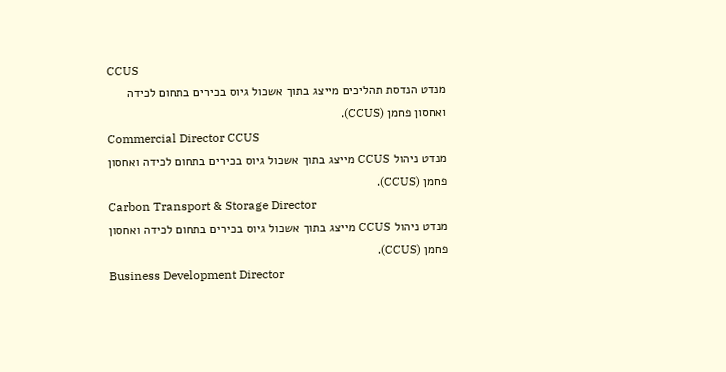CCUS
מנדט הנדסת תהליכים מייצג בתוך אשכול גיוס בכירים בתחום לכידה ואחסון פחמן (CCUS).
Commercial Director CCUS
מנדט ניהול CCUS מייצג בתוך אשכול גיוס בכירים בתחום לכידה ואחסון פחמן (CCUS).
Carbon Transport & Storage Director
מנדט ניהול CCUS מייצג בתוך אשכול גיוס בכירים בתחום לכידה ואחסון פחמן (CCUS).
Business Development Director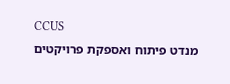CCUS
מנדט פיתוח ואספקת פרויקטים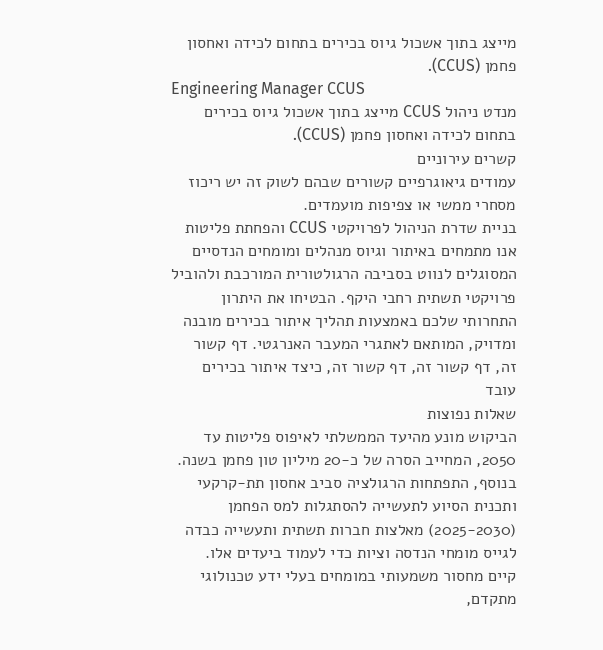מייצג בתוך אשכול גיוס בכירים בתחום לכידה ואחסון פחמן (CCUS).
Engineering Manager CCUS
מנדט ניהול CCUS מייצג בתוך אשכול גיוס בכירים בתחום לכידה ואחסון פחמן (CCUS).
קשרים עירוניים
עמודים גיאוגרפיים קשורים שבהם לשוק זה יש ריכוז מסחרי ממשי או צפיפות מועמדים.
בניית שדרת הניהול לפרויקטי CCUS והפחתת פליטות
אנו מתמחים באיתור וגיוס מנהלים ומומחים הנדסיים המסוגלים לנווט בסביבה הרגולטורית המורכבת ולהוביל פרויקטי תשתית רחבי היקף. הבטיחו את היתרון התחרותי שלכם באמצעות תהליך איתור בכירים מובנה ומדויק, המותאם לאתגרי המעבר האנרגטי. דף קשור זה, דף קשור זה, דף קשור זה, כיצד איתור בכירים עובד
שאלות נפוצות
הביקוש מונע מהיעד הממשלתי לאיפוס פליטות עד 2050, המחייב הסרה של כ-20 מיליון טון פחמן בשנה. בנוסף, התפתחות הרגולציה סביב אחסון תת-קרקעי ותכנית הסיוע לתעשייה להסתגלות למס הפחמן (2025-2030) מאלצות חברות תשתית ותעשייה כבדה לגייס מומחי הנדסה וציות כדי לעמוד ביעדים אלו.
קיים מחסור משמעותי במומחים בעלי ידע טכנולוגי מתקדם,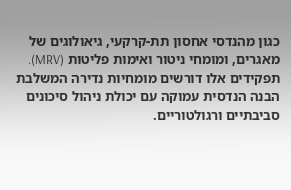כגון מהנדסי אחסון תת-קרקעי, גיאולוגים של מאגרים, ומומחי ניטור ואימות פליטות (MRV). תפקידים אלו דורשים מומחיות נדירה המשלבת הבנה הנדסית עמוקה עם יכולת ניהול סיכונים סביבתיים ורגולטוריים.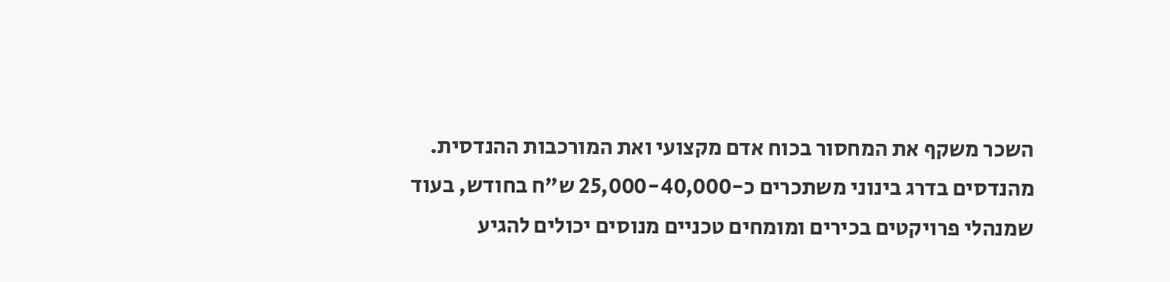השכר משקף את המחסור בכוח אדם מקצועי ואת המורכבות ההנדסית. מהנדסים בדרג בינוני משתכרים כ-25,000-40,000 ש"ח בחודש, בעוד שמנהלי פרויקטים בכירים ומומחים טכניים מנוסים יכולים להגיע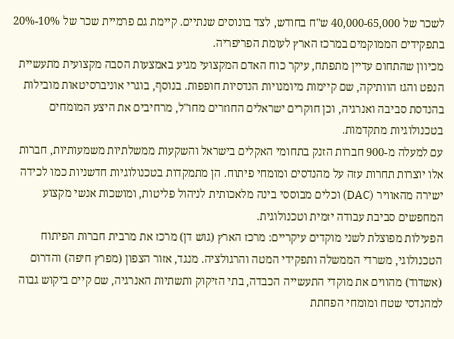לשכר של 40,000-65,000 ש"ח בחודש, לצד בונוסים שנתיים. קיימת גם פרמיית שכר של 10%-20% בתפקידים הממוקמים במרכז הארץ לעומת הפריפריה.
מכיוון שהתחום עדיין מתפתח, עיקר כוח האדם המקצועי מגיע באמצעות הסבה מקצועית מתעשיית הנפט והגז הוותיקה, שם קיימות מיומנויות הנדסיות חופפות. בנוסף, בוגרי אוניברסיטאות מובילות בהנדסת סביבה ואנרגיה, וכן חוקרים ישראלים החוזרים מחו"ל, מרחיבים את היצע המומחים בטכנולוגיות מתקדמות.
עם למעלה מ-900 חברות הזנק בתחומי האקלים בישראל והשקעות ממשלתיות משמעותיות, חברות אלו יוצרות תחרות עזה על מהנדסים ומומחי פיתוח. הן מתמקדות בטכנולוגיות חדשניות כמו לכידה ישירה מהאוויר (DAC) וכלים מבוססי בינה מלאכותית לניהול פליטות, ומושכות אנשי מקצוע המחפשים סביבת עבודה יזמית וטכנולוגית.
הפעילות מפוצלת לשני מוקדים עיקריים: מרכז הארץ (גוש דן) מרכז את מרבית חברות הפיתוח הטכנולוגי, משרדי הממשלה ותפקידי המטה והרגולציה. מנגד, אזור הצפון (מפרץ חיפה) והדרום (אשדוד) מהווים את מוקדי התעשייה הכבדה, בתי הזיקוק ותשתיות האנרגיה, שם קיים ביקוש גבוה למהנדסי שטח ומומחי הפחתת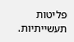פליטות תעשייתיות.